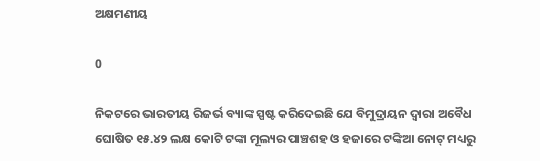ଅକ୍ଷମଣୀୟ

0

ନିକଟରେ ଭାରତୀୟ ରିଜର୍ଭ ବ୍ୟାଙ୍କ ସ୍ପଷ୍ଟ କରିଦେଇଛି ଯେ ବିମୁଦ୍ରାୟନ ଦ୍ବାରା ଅବୈଧ ଘୋଷିତ ୧୫.୪୨ ଲକ୍ଷ କୋଟି ଟଙ୍କା ମୂଲ୍ୟର ପାଞ୍ଚଶହ ଓ ହଜାରେ ଟଙ୍କିଆ ନୋଟ୍‌ ମଧ୍ୟରୁ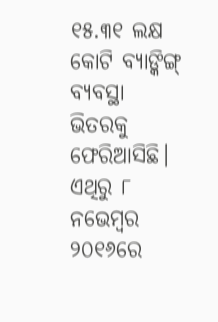୧୫.୩୧ ଲକ୍ଷ କୋଟି ବ୍ୟାଙ୍କିଙ୍ଗ୍ ବ୍ୟବସ୍ଥା ଭିତରକୁ ଫେରିଆସିଛି। ଏଥିରୁ ୮ ନଭେମ୍ବର ୨୦୧୬ରେ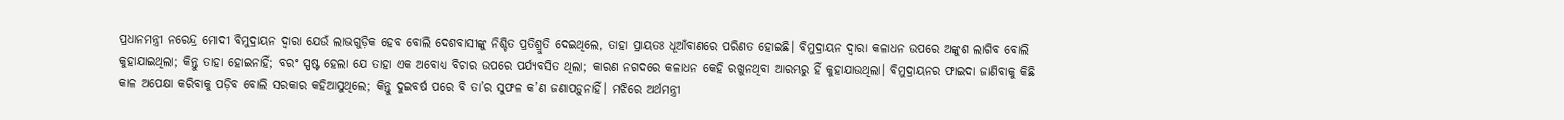ପ୍ରଧାନମନ୍ତ୍ରୀ ନରେନ୍ଦ୍ର ମୋଦୀ ବିମୁଦ୍ରାୟନ ଦ୍ବାରା ଯେଉଁ ଲାଭଗୁଡ଼ିକ ହେବ ବୋଲି ଦେଶବାସୀଙ୍କୁ ନିଶ୍ଚିତ ପ୍ରତିଶ୍ରୁତି ଦେଇଥିଲେ, ତାହା ପ୍ରାୟତଃ ଧୂଆଁବାଣରେ ପରିଣତ ହୋଇଛି। ବିମୁଦ୍ରାୟନ ଦ୍ବାରା କଳାଧନ ଉପରେ ଅଙ୍କୁଶ ଲାଗିବ ବୋଲି କୁହାଯାଇଥିଲା; କିନ୍ତୁ ତାହା ହୋଇନାହିଁ; ବରଂ ସ୍ପଷ୍ଟ ହେଲା ଯେ ତାହା ଏକ ଅବୋଧ୍ୟ ବିଚାର ଉପରେ ପର୍ଯ୍ୟବସିତ ଥିଲା; କାରଣ ନଗଦରେ କଳାଧନ କେହି ରଖୁନଥିବା ଆରମ୍ଭରୁ ହିଁ କୁହାଯାଉଥିଲା। ବିମୁଦ୍ରାୟନର ଫାଇଦା ଜାଣିବାକୁ କିଛି କାଳ ଅପେକ୍ଷା କରିବାକୁ ପଡ଼ିବ ବୋଲି ସରକାର କହିଆସୁଥିଲେ; କିନ୍ତୁ ଦୁଇବର୍ଷ ପରେ ବି ତା’ର ସୁଫଳ କ’ଣ ଜଣାପଡ଼ୁନାହିଁ। ମଝିରେ ଅର୍ଥମନ୍ତ୍ରୀ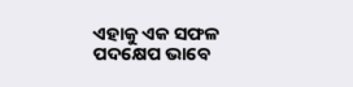ଏହାକୁ ଏକ ସଫଳ ପଦକ୍ଷେପ ଭାବେ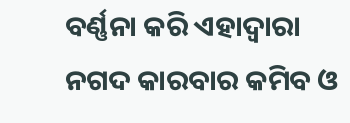ବର୍ଣ୍ଣନା କରି ଏହାଦ୍ବାରା ନଗଦ କାରବାର କମିବ ଓ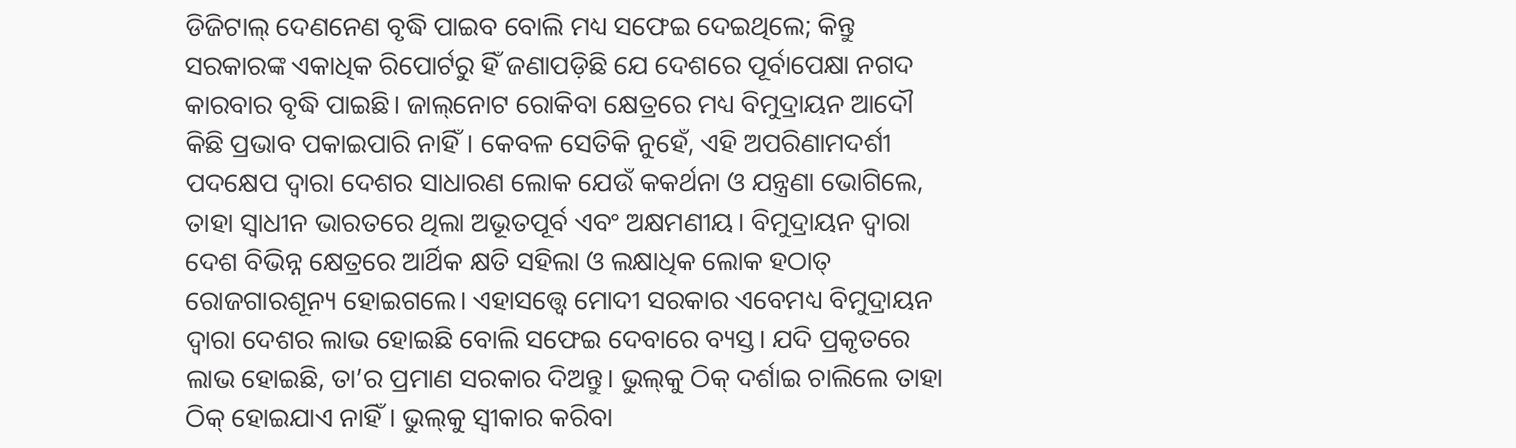ଡିଜିଟାଲ୍‌ ଦେଣନେଣ ବୃଦ୍ଧି ପାଇବ ବୋଲି ମଧ୍ୟ ସଫେଇ ଦେଇଥିଲେ; କିନ୍ତୁ ସରକାରଙ୍କ ଏକାଧିକ ରିପୋର୍ଟରୁ ହିଁ ଜଣାପଡ଼ିଛି ଯେ ଦେଶରେ ପୂର୍ବାପେକ୍ଷା ନଗଦ କାରବାର ବୃଦ୍ଧି ପାଇଛି। ଜାଲ୍‌ନୋଟ ରୋକିବା କ୍ଷେତ୍ରରେ ମଧ୍ୟ ବିମୁଦ୍ରାୟନ ଆଦୌ କିଛି ପ୍ରଭାବ ପକାଇପାରି ନାହିଁ। କେବଳ ସେତିକି ନୁହେଁ, ଏହି ଅପରିଣାମଦର୍ଶୀ ପଦକ୍ଷେପ ଦ୍ବାରା ଦେଶର ସାଧାରଣ ଲୋକ ଯେଉଁ କକର୍ଥନା ଓ ଯନ୍ତ୍ରଣା ଭୋଗିଲେ, ତାହା ସ୍ବାଧୀନ ଭାରତରେ ଥିଲା ଅଭୂତପୂର୍ବ ଏବଂ ଅକ୍ଷମଣୀୟ। ବିମୁଦ୍ରାୟନ ଦ୍ବାରା ଦେଶ ବିଭିନ୍ନ କ୍ଷେତ୍ରରେ ଆର୍ଥିକ କ୍ଷତି ସହିଲା ଓ ଲକ୍ଷାଧିକ ଲୋକ ହଠାତ୍ ରୋଜଗାରଶୂନ୍ୟ ହୋଇଗଲେ। ଏହାସତ୍ତ୍ବେ ମୋଦୀ ସରକାର ଏବେମଧ୍ୟ ବିମୁଦ୍ରାୟନ ଦ୍ବାରା ଦେଶର ଲାଭ ହୋଇଛି ବୋଲି ସଫେଇ ଦେବାରେ ବ୍ୟସ୍ତ। ଯଦି ପ୍ରକୃତରେ ଲାଭ ହୋଇଛି, ତା’ର ପ୍ରମାଣ ସରକାର ଦିଅନ୍ତୁ। ଭୁଲ୍‌କୁ ଠିକ୍ ଦର୍ଶାଇ ଚାଲିଲେ ତାହା ଠିକ୍ ହୋଇଯାଏ ନାହିଁ। ଭୁଲ୍‌କୁ ସ୍ବୀକାର କରିବା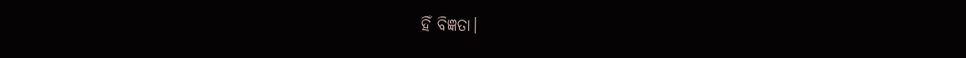ହିଁ ବିଜ୍ଞତା।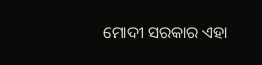ମୋଦୀ ସରକାର ଏହା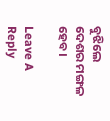ବୁଝିଲେ ଦେଶର ମଙ୍ଗଳ ହେବ।

Leave A Reply